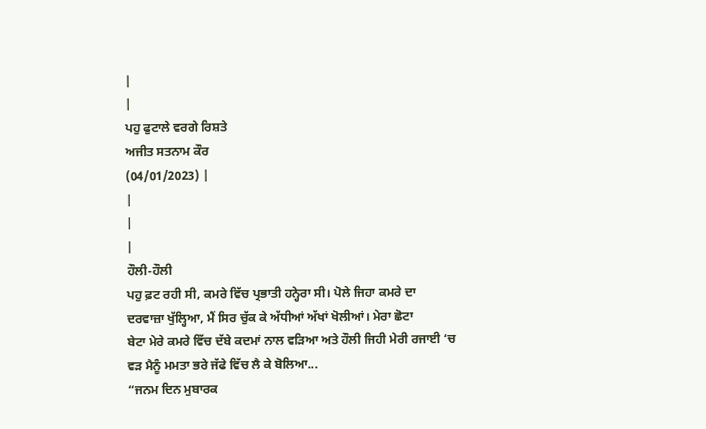|
|
ਪਹੁ ਫੁਟਾਲੇ ਵਰਗੇ ਰਿਸ਼ਤੇ
ਅਜੀਤ ਸਤਨਾਮ ਕੌਰ
(04/01/2023) |
|
|
|
ਹੌਲੀ-ਹੌਲੀ
ਪਹੁ ਫ਼ਟ ਰਹੀ ਸੀ, ਕਮਰੇ ਵਿੱਚ ਪ੍ਰਭਾਤੀ ਹਨ੍ਹੇਰਾ ਸੀ। ਪੋਲੇ ਜਿਹਾ ਕਮਰੇ ਦਾ
ਦਰਵਾਜ਼ਾ ਖੁੱਲ੍ਹਿਆ, ਮੈਂ ਸਿਰ ਚੁੱਕ ਕੇ ਅੱਧੀਆਂ ਅੱਖਾਂ ਖੋਲੀਆਂ। ਮੇਰਾ ਛੋਟਾ
ਬੇਟਾ ਮੇਰੇ ਕਮਰੇ ਵਿੱਚ ਦੱਬੇ ਕਦਮਾਂ ਨਾਲ ਵੜਿਆ ਅਤੇ ਹੌਲੀ ਜਿਹੀ ਮੇਰੀ ਰਜਾਈ ‘ਚ
ਵੜ ਮੈਨੂੰ ਮਮਤਾ ਭਰੇ ਜੱਫੇ ਵਿੱਚ ਲੈ ਕੇ ਬੋਲਿਆ...
“ਜਨਮ ਦਿਨ ਮੁਬਾਰਕ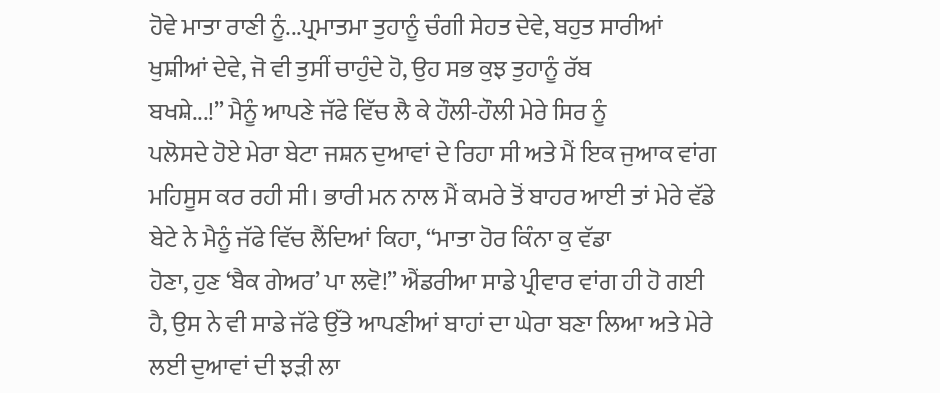ਹੋਵੇ ਮਾਤਾ ਰਾਣੀ ਨੂੰ...ਪ੍ਰਮਾਤਮਾ ਤੁਹਾਨੂੰ ਚੰਗੀ ਸੇਹਤ ਦੇਵੇ, ਬਹੁਤ ਸਾਰੀਆਂ
ਖੁਸ਼ੀਆਂ ਦੇਵੇ, ਜੋ ਵੀ ਤੁਸੀਂ ਚਾਹੁੰਦੇ ਹੋ, ਉਹ ਸਭ ਕੁਝ ਤੁਹਾਨੂੰ ਰੱਬ
ਬਖਸ਼ੇ...!” ਮੈਨੂੰ ਆਪਣੇ ਜੱਫੇ ਵਿੱਚ ਲੈ ਕੇ ਹੌਲੀ-ਹੌਲੀ ਮੇਰੇ ਸਿਰ ਨੂੰ
ਪਲੋਸਦੇ ਹੋਏ ਮੇਰਾ ਬੇਟਾ ਜਸ਼ਨ ਦੁਆਵਾਂ ਦੇ ਰਿਹਾ ਸੀ ਅਤੇ ਮੈਂ ਇਕ ਜੁਆਕ ਵਾਂਗ
ਮਹਿਸੂਸ ਕਰ ਰਹੀ ਸੀ। ਭਾਰੀ ਮਨ ਨਾਲ ਮੈਂ ਕਮਰੇ ਤੋਂ ਬਾਹਰ ਆਈ ਤਾਂ ਮੇਰੇ ਵੱਡੇ
ਬੇਟੇ ਨੇ ਮੈਨੂੰ ਜੱਫੇ ਵਿੱਚ ਲੈਂਦਿਆਂ ਕਿਹਾ, “ਮਾਤਾ ਹੋਰ ਕਿੰਨਾ ਕੁ ਵੱਡਾ
ਹੋਣਾ, ਹੁਣ ‘ਬੈਕ ਗੇਅਰ’ ਪਾ ਲਵੋ!” ਐਂਡਰੀਆ ਸਾਡੇ ਪ੍ਰੀਵਾਰ ਵਾਂਗ ਹੀ ਹੋ ਗਈ
ਹੈ, ਉਸ ਨੇ ਵੀ ਸਾਡੇ ਜੱਫੇ ਉੱਤੇ ਆਪਣੀਆਂ ਬਾਹਾਂ ਦਾ ਘੇਰਾ ਬਣਾ ਲਿਆ ਅਤੇ ਮੇਰੇ
ਲਈ ਦੁਆਵਾਂ ਦੀ ਝੜੀ ਲਾ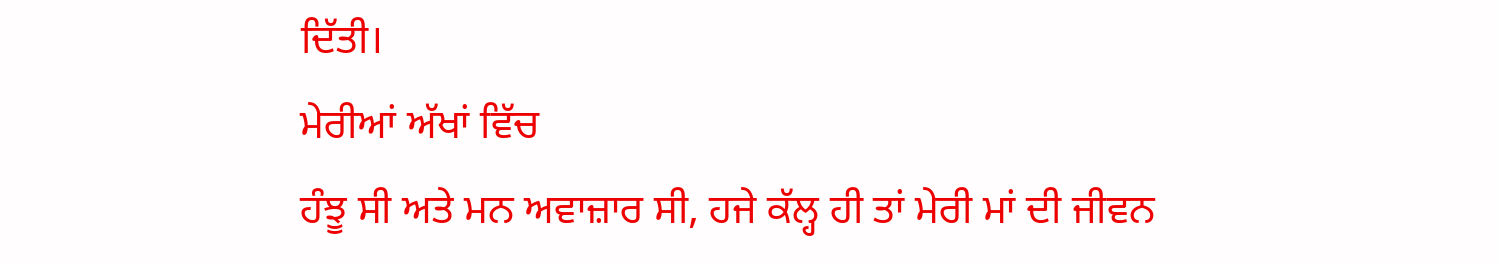ਦਿੱਤੀ।
ਮੇਰੀਆਂ ਅੱਖਾਂ ਵਿੱਚ
ਹੰਝੂ ਸੀ ਅਤੇ ਮਨ ਅਵਾਜ਼ਾਰ ਸੀ, ਹਜੇ ਕੱਲ੍ਹ ਹੀ ਤਾਂ ਮੇਰੀ ਮਾਂ ਦੀ ਜੀਵਨ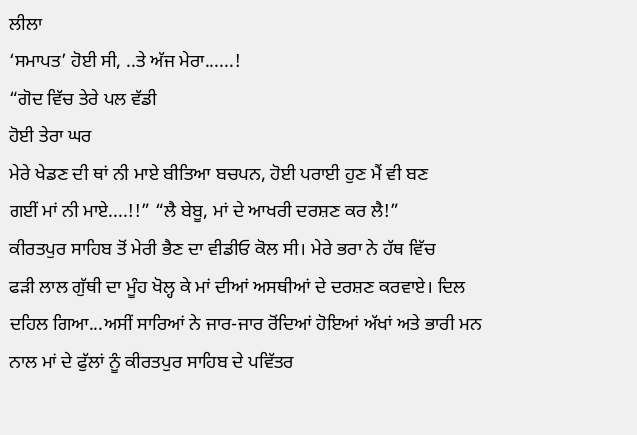ਲੀਲਾ
‘ਸਮਾਪਤ’ ਹੋਈ ਸੀ, ..ਤੇ ਅੱਜ ਮੇਰਾ......!
“ਗੋਦ ਵਿੱਚ ਤੇਰੇ ਪਲ ਵੱਡੀ
ਹੋਈ ਤੇਰਾ ਘਰ
ਮੇਰੇ ਖੇਡਣ ਦੀ ਥਾਂ ਨੀ ਮਾਏ ਬੀਤਿਆ ਬਚਪਨ, ਹੋਈ ਪਰਾਈ ਹੁਣ ਮੈਂ ਵੀ ਬਣ
ਗਈਂ ਮਾਂ ਨੀ ਮਾਏ....!!” “ਲੈ ਬੇਬੂ, ਮਾਂ ਦੇ ਆਖਰੀ ਦਰਸ਼ਣ ਕਰ ਲੈ!”
ਕੀਰਤਪੁਰ ਸਾਹਿਬ ਤੋਂ ਮੇਰੀ ਭੈਣ ਦਾ ਵੀਡੀਓ ਕੋਲ ਸੀ। ਮੇਰੇ ਭਰਾ ਨੇ ਹੱਥ ਵਿੱਚ
ਫੜੀ ਲਾਲ ਗੁੱਥੀ ਦਾ ਮੂੰਹ ਖੋਲ੍ਹ ਕੇ ਮਾਂ ਦੀਆਂ ਅਸਥੀਆਂ ਦੇ ਦਰਸ਼ਣ ਕਰਵਾਏ। ਦਿਲ
ਦਹਿਲ ਗਿਆ...ਅਸੀਂ ਸਾਰਿਆਂ ਨੇ ਜਾਰ-ਜਾਰ ਰੋਂਦਿਆਂ ਹੋਇਆਂ ਅੱਖਾਂ ਅਤੇ ਭਾਰੀ ਮਨ
ਨਾਲ ਮਾਂ ਦੇ ਫੁੱਲਾਂ ਨੂੰ ਕੀਰਤਪੁਰ ਸਾਹਿਬ ਦੇ ਪਵਿੱਤਰ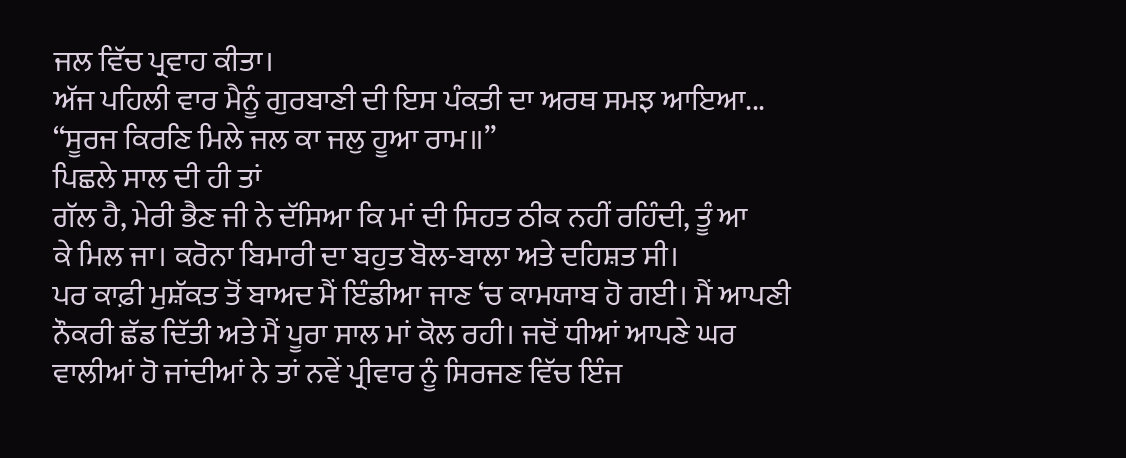ਜਲ ਵਿੱਚ ਪ੍ਰਵਾਹ ਕੀਤਾ।
ਅੱਜ ਪਹਿਲੀ ਵਾਰ ਮੈਨੂੰ ਗੁਰਬਾਣੀ ਦੀ ਇਸ ਪੰਕਤੀ ਦਾ ਅਰਥ ਸਮਝ ਆਇਆ...
“ਸੂਰਜ ਕਿਰਣਿ ਮਿਲੇ ਜਲ ਕਾ ਜਲੁ ਹੂਆ ਰਾਮ॥”
ਪਿਛਲੇ ਸਾਲ ਦੀ ਹੀ ਤਾਂ
ਗੱਲ ਹੈ, ਮੇਰੀ ਭੈਣ ਜੀ ਨੇ ਦੱਸਿਆ ਕਿ ਮਾਂ ਦੀ ਸਿਹਤ ਠੀਕ ਨਹੀਂ ਰਹਿੰਦੀ, ਤੂੰ ਆ
ਕੇ ਮਿਲ ਜਾ। ਕਰੋਨਾ ਬਿਮਾਰੀ ਦਾ ਬਹੁਤ ਬੋਲ-ਬਾਲਾ ਅਤੇ ਦਹਿਸ਼ਤ ਸੀ।
ਪਰ ਕਾਫ਼ੀ ਮੁਸ਼ੱਕਤ ਤੋਂ ਬਾਅਦ ਮੈਂ ਇੰਡੀਆ ਜਾਣ ‘ਚ ਕਾਮਯਾਬ ਹੋ ਗਈ। ਮੈਂ ਆਪਣੀ
ਨੌਕਰੀ ਛੱਡ ਦਿੱਤੀ ਅਤੇ ਮੈਂ ਪੂਰਾ ਸਾਲ ਮਾਂ ਕੋਲ ਰਹੀ। ਜਦੋਂ ਧੀਆਂ ਆਪਣੇ ਘਰ
ਵਾਲੀਆਂ ਹੋ ਜਾਂਦੀਆਂ ਨੇ ਤਾਂ ਨਵੇਂ ਪ੍ਰੀਵਾਰ ਨੂੰ ਸਿਰਜਣ ਵਿੱਚ ਇੰਜ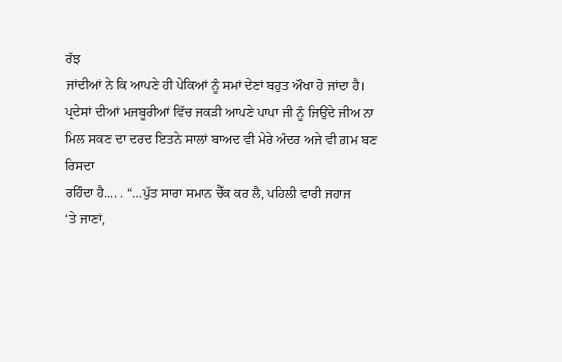ਰੱਝ
ਜਾਂਦੀਆਂ ਨੇ ਕਿ ਆਪਣੇ ਹੀ ਪੇਕਿਆਂ ਨੂੰ ਸਮਾਂ ਦੇਣਾਂ ਬਹੁਤ ਔਖਾ ਹੋ ਜਾਂਦਾ ਹੈ।
ਪ੍ਰਦੇਸਾਂ ਦੀਆਂ ਮਜਬੂਰੀਆਂ ਵਿੱਚ ਜਕੜੀ ਆਪਣੇ ਪਾਪਾ ਜੀ ਨੂੰ ਜਿਉਂਦੇ ਜੀਅ ਨਾ
ਮਿਲ ਸਕਣ ਦਾ ਦਰਦ ਇਤਨੇ ਸਾਲਾਂ ਬਾਅਦ ਵੀ ਮੇਰੇ ਅੰਦਰ ਅਜੇ ਵੀ ਗ਼ਮ ਬਣ ਰਿਸਦਾ
ਰਹਿੰਦਾ ਹੈ.... . “…ਪੁੱਤ ਸਾਰਾ ਸਮਾਨ ਚੈੱਕ ਕਰ ਲੈ, ਪਹਿਲੀ ਵਾਰੀ ਜਹਾਜ
‘ਤੇ ਜਾਣਾਂ,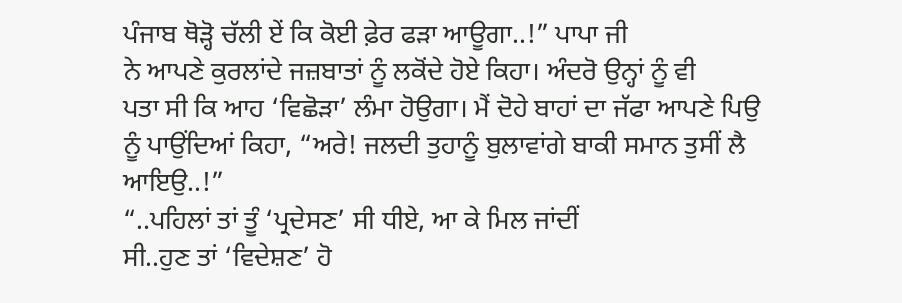ਪੰਜਾਬ ਥੋੜ੍ਹੋ ਚੱਲੀ ਏਂ ਕਿ ਕੋਈ ਫ਼ੇਰ ਫੜਾ ਆਊਗਾ..!” ਪਾਪਾ ਜੀ
ਨੇ ਆਪਣੇ ਕੁਰਲਾਂਦੇ ਜਜ਼ਬਾਤਾਂ ਨੂੰ ਲਕੋਂਦੇ ਹੋਏ ਕਿਹਾ। ਅੰਦਰੋ ਉਨ੍ਹਾਂ ਨੂੰ ਵੀ
ਪਤਾ ਸੀ ਕਿ ਆਹ ‘ਵਿਛੋੜਾ’ ਲੰਮਾ ਹੋਉਗਾ। ਮੈਂ ਦੋਹੇ ਬਾਹਾਂ ਦਾ ਜੱਫਾ ਆਪਣੇ ਪਿਉ
ਨੂੰ ਪਾਉਂਦਿਆਂ ਕਿਹਾ, “ਅਰੇ! ਜਲਦੀ ਤੁਹਾਨੂੰ ਬੁਲਾਵਾਂਗੇ ਬਾਕੀ ਸਮਾਨ ਤੁਸੀਂ ਲੈ
ਆਇਉ..!”
“..ਪਹਿਲਾਂ ਤਾਂ ਤੂੰ ‘ਪ੍ਰਦੇਸਣ’ ਸੀ ਧੀਏ, ਆ ਕੇ ਮਿਲ ਜਾਂਦੀਂ
ਸੀ..ਹੁਣ ਤਾਂ ‘ਵਿਦੇਸ਼ਣ’ ਹੋ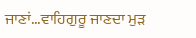ਜਾਣਾਂ...ਵਾਹਿਗੁਰੂ ਜਾਣਦਾ ਮੁੜ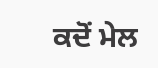ਕਦੋਂ ਮੇਲ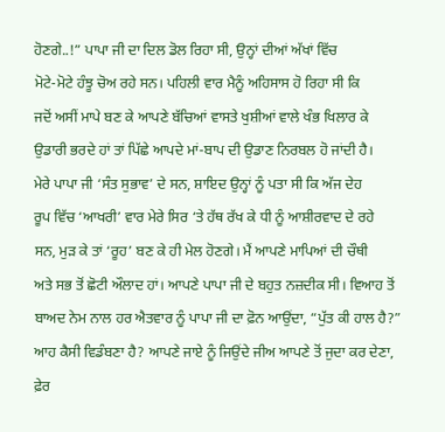ਹੋਣਗੇ..!” ਪਾਪਾ ਜੀ ਦਾ ਦਿਲ ਡੋਲ ਰਿਹਾ ਸੀ, ਉਨ੍ਹਾਂ ਦੀਆਂ ਅੱਖਾਂ ਵਿੱਚ
ਮੋਟੇ-ਮੋਟੇ ਹੰਝੂ ਚੋਅ ਰਹੇ ਸਨ। ਪਹਿਲੀ ਵਾਰ ਮੈਨੂੰ ਅਹਿਸਾਸ ਹੋ ਰਿਹਾ ਸੀ ਕਿ
ਜਦੋਂ ਅਸੀਂ ਮਾਪੇ ਬਣ ਕੇ ਆਪਣੇ ਬੱਚਿਆਂ ਵਾਸਤੇ ਖੁਸ਼ੀਆਂ ਵਾਲੇ ਖੰਭ ਖਿਲਾਰ ਕੇ
ਉਡਾਰੀ ਭਰਦੇ ਹਾਂ ਤਾਂ ਪਿੱਛੇ ਆਪਦੇ ਮਾਂ-ਬਾਪ ਦੀ ਉਡਾਣ ਨਿਰਬਲ ਹੋ ਜਾਂਦੀ ਹੈ।
ਮੇਰੇ ਪਾਪਾ ਜੀ ‘ਸੰਤ ਸੁਭਾਵ’ ਦੇ ਸਨ, ਸ਼ਾਇਦ ਉਨ੍ਹਾਂ ਨੂੰ ਪਤਾ ਸੀ ਕਿ ਅੱਜ ਦੇਹ
ਰੂਪ ਵਿੱਚ ‘ਆਖਰੀ’ ਵਾਰ ਮੇਰੇ ਸਿਰ ‘ਤੇ ਹੱਥ ਰੱਖ ਕੇ ਧੀ ਨੂੰ ਆਸ਼ੀਰਵਾਦ ਦੇ ਰਹੇ
ਸਨ, ਮੁੜ ਕੇ ਤਾਂ ‘ਰੂਹ’ ਬਣ ਕੇ ਹੀ ਮੇਲ ਹੋਣਗੇ। ਮੈਂ ਆਪਣੇ ਮਾਪਿਆਂ ਦੀ ਚੌਥੀ
ਅਤੇ ਸਭ ਤੋਂ ਛੋਟੀ ਔਲਾਦ ਹਾਂ। ਆਪਣੇ ਪਾਪਾ ਜੀ ਦੇ ਬਹੁਤ ਨਜ਼ਦੀਕ ਸੀ। ਵਿਆਹ ਤੋਂ
ਬਾਅਦ ਨੇਮ ਨਾਲ ਹਰ ਐਤਵਾਰ ਨੂੰ ਪਾਪਾ ਜੀ ਦਾ ਫ਼ੋਨ ਆਉਂਦਾ, “ਪੁੱਤ ਕੀ ਹਾਲ ਹੈ?”
ਆਹ ਕੈਸੀ ਵਿਡੰਬਣਾ ਹੈ? ਆਪਣੇ ਜਾਏ ਨੂੰ ਜਿਉਂਦੇ ਜੀਅ ਆਪਣੇ ਤੋਂ ਜੁਦਾ ਕਰ ਦੇਣਾ,
ਫ਼ੇਰ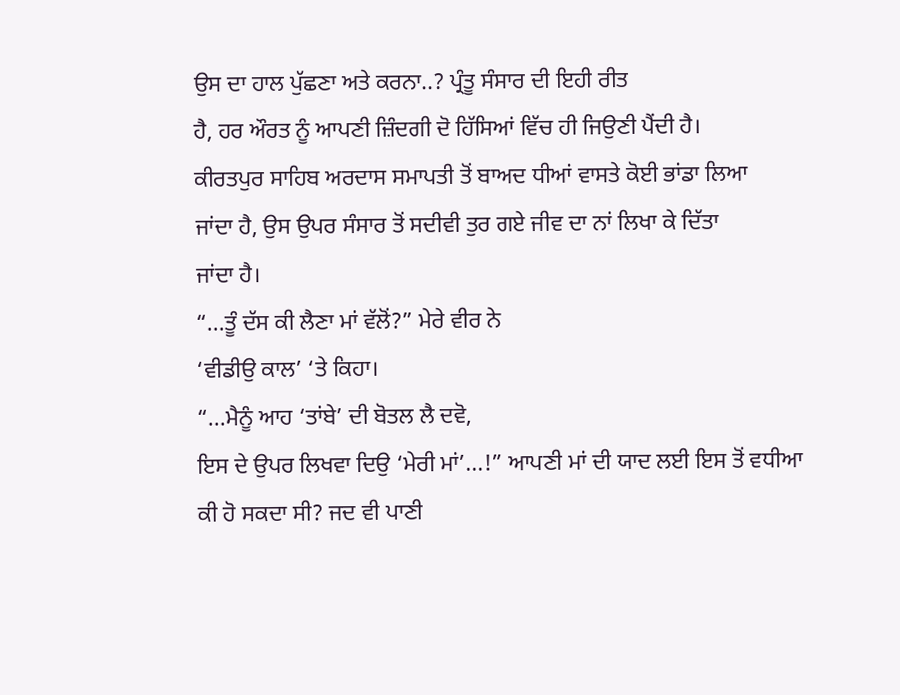ਉਸ ਦਾ ਹਾਲ ਪੁੱਛਣਾ ਅਤੇ ਕਰਨਾ..? ਪ੍ਰੰਤੂ ਸੰਸਾਰ ਦੀ ਇਹੀ ਰੀਤ
ਹੈ, ਹਰ ਔਰਤ ਨੂੰ ਆਪਣੀ ਜ਼ਿੰਦਗੀ ਦੋ ਹਿੱਸਿਆਂ ਵਿੱਚ ਹੀ ਜਿਉਣੀ ਪੈਂਦੀ ਹੈ।
ਕੀਰਤਪੁਰ ਸਾਹਿਬ ਅਰਦਾਸ ਸਮਾਪਤੀ ਤੋਂ ਬਾਅਦ ਧੀਆਂ ਵਾਸਤੇ ਕੋਈ ਭਾਂਡਾ ਲਿਆ
ਜਾਂਦਾ ਹੈ, ਉਸ ਉਪਰ ਸੰਸਾਰ ਤੋਂ ਸਦੀਵੀ ਤੁਰ ਗਏ ਜੀਵ ਦਾ ਨਾਂ ਲਿਖਾ ਕੇ ਦਿੱਤਾ
ਜਾਂਦਾ ਹੈ।
“...ਤੂੰ ਦੱਸ ਕੀ ਲੈਣਾ ਮਾਂ ਵੱਲੋਂ?” ਮੇਰੇ ਵੀਰ ਨੇ
‘ਵੀਡੀਉ ਕਾਲ’ ‘ਤੇ ਕਿਹਾ।
“...ਮੈਨੂੰ ਆਹ ‘ਤਾਂਬੇ’ ਦੀ ਬੋਤਲ ਲੈ ਦਵੋ,
ਇਸ ਦੇ ਉਪਰ ਲਿਖਵਾ ਦਿਉ ‘ਮੇਰੀ ਮਾਂ’...!” ਆਪਣੀ ਮਾਂ ਦੀ ਯਾਦ ਲਈ ਇਸ ਤੋਂ ਵਧੀਆ
ਕੀ ਹੋ ਸਕਦਾ ਸੀ? ਜਦ ਵੀ ਪਾਣੀ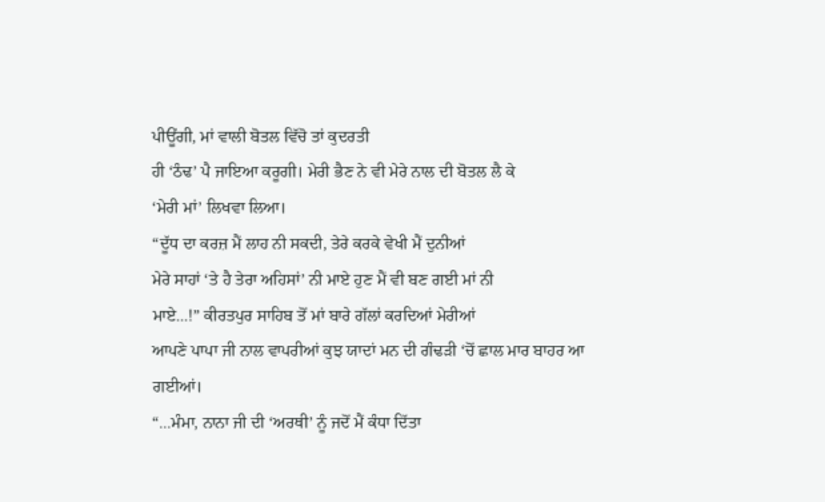ਪੀਊਂਗੀ, ਮਾਂ ਵਾਲੀ ਬੋਤਲ ਵਿੱਚੋ ਤਾਂ ਕੁਦਰਤੀ
ਹੀ ‘ਠੰਢ’ ਪੈ ਜਾਇਆ ਕਰੂਗੀ। ਮੇਰੀ ਭੈਣ ਨੇ ਵੀ ਮੇਰੇ ਨਾਲ ਦੀ ਬੋਤਲ ਲੈ ਕੇ
‘ਮੇਰੀ ਮਾਂ’ ਲਿਖਵਾ ਲਿਆ।
“ਦੂੱਧ ਦਾ ਕਰਜ਼ ਮੈਂ ਲਾਹ ਨੀ ਸਕਦੀ, ਤੇਰੇ ਕਰਕੇ ਵੇਖੀ ਮੈਂ ਦੁਨੀਆਂ
ਮੇਰੇ ਸਾਹਾਂ ‘ਤੇ ਹੈ ਤੇਰਾ ਅਹਿਸਾਂ’ ਨੀ ਮਾਏ ਹੁਣ ਮੈਂ ਵੀ ਬਣ ਗਈ ਮਾਂ ਨੀ
ਮਾਏ...!” ਕੀਰਤਪੁਰ ਸਾਹਿਬ ਤੋਂ ਮਾਂ ਬਾਰੇ ਗੱਲਾਂ ਕਰਦਿਆਂ ਮੇਰੀਆਂ
ਆਪਣੇ ਪਾਪਾ ਜੀ ਨਾਲ ਵਾਪਰੀਆਂ ਕੁਝ ਯਾਦਾਂ ਮਨ ਦੀ ਗੰਢੜੀ ‘ਚੋਂ ਛਾਲ ਮਾਰ ਬਾਹਰ ਆ
ਗਈਆਂ।
“...ਮੰਮਾ, ਨਾਨਾ ਜੀ ਦੀ ‘ਅਰਥੀ’ ਨੂੰ ਜਦੋਂ ਮੈਂ ਕੰਧਾ ਦਿੱਤਾ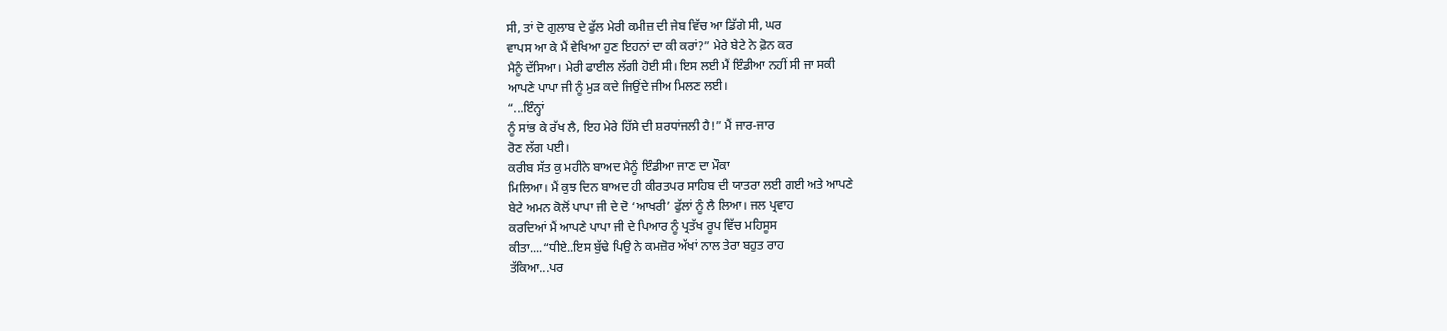ਸੀ, ਤਾਂ ਦੋ ਗੁਲਾਬ ਦੇ ਫੁੱਲ ਮੇਰੀ ਕਮੀਜ਼ ਦੀ ਜੇਬ ਵਿੱਚ ਆ ਡਿੱਗੇ ਸੀ, ਘਰ
ਵਾਪਸ ਆ ਕੇ ਮੈਂ ਵੇਖਿਆ ਹੁਣ ਇਹਨਾਂ ਦਾ ਕੀ ਕਰਾਂ?” ਮੇਰੇ ਬੇਟੇ ਨੇ ਫ਼ੋਨ ਕਰ
ਮੈਨੂੰ ਦੱਸਿਆ। ਮੇਰੀ ਫਾਈਲ ਲੱਗੀ ਹੋਈ ਸੀ। ਇਸ ਲਈ ਮੈਂ ਇੰਡੀਆ ਨਹੀਂ ਸੀ ਜਾ ਸਕੀ
ਆਪਣੇ ਪਾਪਾ ਜੀ ਨੂੰ ਮੁੜ ਕਦੇ ਜਿਉਂਦੇ ਜੀਅ ਮਿਲਣ ਲਈ।
“...ਇੰਨ੍ਹਾਂ
ਨੂੰ ਸਾਂਭ ਕੇ ਰੱਖ ਲੈ, ਇਹ ਮੇਰੇ ਹਿੱਸੇ ਦੀ ਸ਼ਰਧਾਂਜਲੀ ਹੈ!” ਮੈਂ ਜਾਰ-ਜਾਰ
ਰੋਣ ਲੱਗ ਪਈ।
ਕਰੀਬ ਸੱਤ ਕੁ ਮਹੀਨੇ ਬਾਅਦ ਮੈਨੂੰ ਇੰਡੀਆ ਜਾਣ ਦਾ ਮੌਕਾ
ਮਿਲਿਆ। ਮੈਂ ਕੁਝ ਦਿਨ ਬਾਅਦ ਹੀ ਕੀਰਤਪਰ ਸਾਹਿਬ ਦੀ ਯਾਤਰਾ ਲਈ ਗਈ ਅਤੇ ਆਪਣੇ
ਬੇਟੇ ਅਮਨ ਕੋਲੋਂ ਪਾਪਾ ਜੀ ਦੇ ਦੋ ‘ਆਖਰੀ’ ਫੁੱਲਾਂ ਨੂੰ ਲੈ ਲਿਆ। ਜਲ ਪ੍ਰਵਾਹ
ਕਰਦਿਆਂ ਮੈਂ ਆਪਣੇ ਪਾਪਾ ਜੀ ਦੇ ਪਿਆਰ ਨੂੰ ਪ੍ਰਤੱਖ ਰੂਪ ਵਿੱਚ ਮਹਿਸੂਸ
ਕੀਤਾ....“ਧੀਏ..ਇਸ ਬੁੱਢੇ ਪਿਉ ਨੇ ਕਮਜ਼ੋਰ ਅੱਖਾਂ ਨਾਲ ਤੇਰਾ ਬਹੁਤ ਰਾਹ
ਤੱਕਿਆ...ਪਰ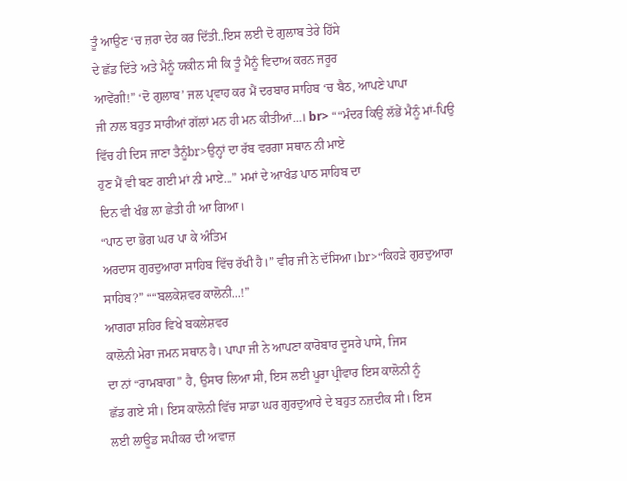ਤੂੰ ਆਉਣ ‘ਚ ਜ਼ਰਾ ਦੇਰ ਕਰ ਦਿੱਤੀ..ਇਸ ਲਈ ਦੋ ਗੁਲਾਬ ਤੇਰੇ ਹਿੱਸੇ
ਦੇ ਛੱਡ ਦਿੱਤੇ ਅਤੇ ਮੈਨੂੰ ਯਕੀਨ ਸੀ ਕਿ ਤੂੰ ਮੈਨੂੰ ਵਿਦਾਅ ਕਰਨ ਜਰੂਰ
ਆਵੇਂਗੀ!” ‘ਦੋ ਗੁਲਾਬ’ ਜਲ ਪ੍ਰਵਾਹ ਕਰ ਮੈਂ ਦਰਬਾਰ ਸਾਹਿਬ ‘ਚ ਬੈਠ, ਆਪਣੇ ਪਾਪਾ
ਜੀ ਨਾਲ ਬਹੁਤ ਸਾਰੀਆਂ ਗੱਲਾਂ ਮਨ ਹੀ ਮਨ ਕੀਤੀਆਂ...। br> ““ਮੰਦਰ ਕਿਉ ਲੱਭੇਂ ਮੈਨੂੰ ਮਾਂ-ਪਿਉ
ਵਿੱਚ ਹੀ ਦਿਸ ਜਾਣਾ ਤੈਨੂੰbr>ਉਨ੍ਹਾਂ ਦਾ ਰੱਬ ਵਰਗਾ ਸਥਾਨ ਨੀ ਮਾਏ
ਹੁਣ ਮੈਂ ਵੀ ਬਣ ਗਈ ਮਾਂ ਨੀ ਮਾਏ...” ਮਮਾਂ ਦੇ ਆਖੰਡ ਪਾਠ ਸਾਹਿਬ ਦਾ
ਦਿਨ ਵੀ ਖੰਭ ਲਾ ਛੇਤੀ ਹੀ ਆ ਗਿਆ।
“ਪਾਠ ਦਾ ਭੋਗ ਘਰ ਪਾ ਕੇ ਅੰਤਿਮ
ਅਰਦਾਸ ਗੁਰਦੁਆਰਾ ਸਾਹਿਬ ਵਿੱਚ ਰੱਖੀ ਹੈ।” ਵੀਰ ਜੀ ਨੇ ਦੱਸਿਆ।br>“ਕਿਹੜੇ ਗੁਰਦੁਆਰਾ
ਸਾਹਿਬ?” ““ਬਲਕੇਸ਼ਵਰ ਕਾਲੋਨੀ...!”
ਆਗਰਾ ਸ਼ਹਿਰ ਵਿਖੇ ਬਕਲੇਸ਼ਵਰ
ਕਾਲੋਨੀ ਮੇਰਾ ਜਮਨ ਸਥਾਨ ਹੈ। ਪਾਪਾ ਜੀ ਨੇ ਆਪਣਾ ਕਾਰੋਬਾਰ ਦੂਸਰੇ ਪਾਸੇ, ਜਿਸ
ਦਾ ਨਾਂ “ਰਾਮਬਾਗ” ਹੈ, ਉਸਾਰ ਲਿਆ ਸੀ, ਇਸ ਲਈ ਪੂਰਾ ਪ੍ਰੀਵਾਰ ਇਸ ਕਾਲੋਨੀ ਨੂੰ
ਛੱਡ ਗਏ ਸੀ। ਇਸ ਕਾਲੋਨੀ ਵਿੱਚ ਸਾਡਾ ਘਰ ਗੁਰਦੁਆਰੇ ਦੇ ਬਹੁਤ ਨਜ਼ਦੀਕ ਸੀ। ਇਸ
ਲਈ ਲਾਊਡ ਸਪੀਕਰ ਦੀ ਅਵਾਜ਼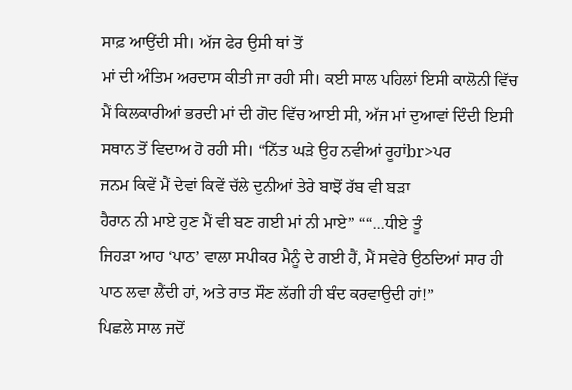ਸਾਫ਼ ਆਉਂਦੀ ਸੀ। ਅੱਜ ਫੇਰ ਉਸੀ ਥਾਂ ਤੋਂ
ਮਾਂ ਦੀ ਅੰਤਿਮ ਅਰਦਾਸ ਕੀਤੀ ਜਾ ਰਹੀ ਸੀ। ਕਈ ਸਾਲ ਪਹਿਲਾਂ ਇਸੀ ਕਾਲੋਨੀ ਵਿੱਚ
ਮੈਂ ਕਿਲਕਾਰੀਆਂ ਭਰਦੀ ਮਾਂ ਦੀ ਗੋਦ ਵਿੱਚ ਆਈ ਸੀ, ਅੱਜ ਮਾਂ ਦੁਆਵਾਂ ਦਿੰਦੀ ਇਸੀ
ਸਥਾਨ ਤੋਂ ਵਿਦਾਅ ਹੋ ਰਹੀ ਸੀ। “ਨਿੱਤ ਘੜੇ ਉਹ ਨਵੀਆਂ ਰੂਹਾਂbr>ਪਰ
ਜਨਮ ਕਿਵੇਂ ਮੈਂ ਦੇਵਾਂ ਕਿਵੇਂ ਚੱਲੇ ਦੁਨੀਆਂ ਤੇਰੇ ਬਾਝੋਂ ਰੱਬ ਵੀ ਬੜਾ
ਹੈਰਾਨ ਨੀ ਮਾਏ ਹੁਣ ਮੈਂ ਵੀ ਬਣ ਗਈ ਮਾਂ ਨੀ ਮਾਏ” ““...ਧੀਏ ਤੂੰ
ਜਿਹੜਾ ਆਹ ‘ਪਾਠ’ ਵਾਲਾ ਸਪੀਕਰ ਮੈਨੂੰ ਦੇ ਗਈ ਹੈਂ, ਮੈਂ ਸਵੇਰੇ ਉਠਦਿਆਂ ਸਾਰ ਹੀ
ਪਾਠ ਲਵਾ ਲੈਂਦੀ ਹਾਂ, ਅਤੇ ਰਾਤ ਸੌਣ ਲੱਗੀ ਹੀ ਬੰਦ ਕਰਵਾਉਦੀ ਹਾਂ!”
ਪਿਛਲੇ ਸਾਲ ਜਦੋਂ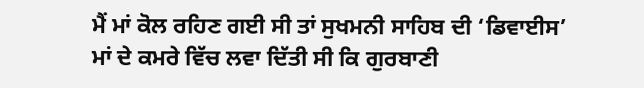ਮੈਂ ਮਾਂ ਕੋਲ ਰਹਿਣ ਗਈ ਸੀ ਤਾਂ ਸੁਖਮਨੀ ਸਾਹਿਬ ਦੀ ‘ਡਿਵਾਈਸ’
ਮਾਂ ਦੇ ਕਮਰੇ ਵਿੱਚ ਲਵਾ ਦਿੱਤੀ ਸੀ ਕਿ ਗੁਰਬਾਣੀ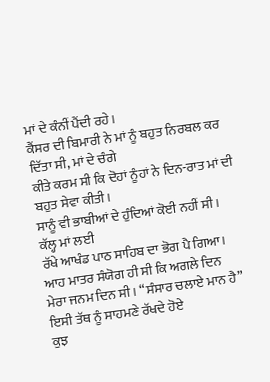ਮਾਂ ਦੇ ਕੰਨੀਂ ਪੈਂਦੀ ਰਹੇ।
ਕੈਂਸਰ ਦੀ ਬਿਮਾਰੀ ਨੇ ਮਾਂ ਨੂੰ ਬਹੁਤ ਨਿਰਬਲ ਕਰ ਦਿੱਤਾ ਸੀ, ਮਾਂ ਦੇ ਚੰਗੇ
ਕੀਤੇ ਕਰਮ ਸੀ ਕਿ ਦੋਹਾਂ ਨੂੰਹਾਂ ਨੇ ਦਿਨ-ਰਾਤ ਮਾਂ ਦੀ ਬਹੁਤ ਸੇਵਾ ਕੀਤੀ।
ਸਾਨੂੰ ਵੀ ਭਾਬੀਆਂ ਦੇ ਹੁੰਦਿਆਂ ਕੋਈ ਨਹੀਂ ਸੀ।
ਕੱਲ੍ਹ ਮਾਂ ਲਈ
ਰੱਖੇ ਆਖੰਡ ਪਾਠ ਸਾਹਿਬ ਦਾ ਭੋਗ ਪੈ ਗਿਆ। ਆਹ ਮਾਤਰ ਸੰਯੋਗ ਹੀ ਸੀ ਕਿ ਅਗਲੇ ਦਿਨ
ਮੇਰਾ ਜਨਮ ਦਿਨ ਸੀ। “ਸੰਸਾਰ ਚਲਾਏ ਮਾਨ ਹੈ” ਇਸੀ ਤੱਥ ਨੂੰ ਸਾਹਮਣੇ ਰੱਖਦੇ ਹੋਏ
ਕੁਝ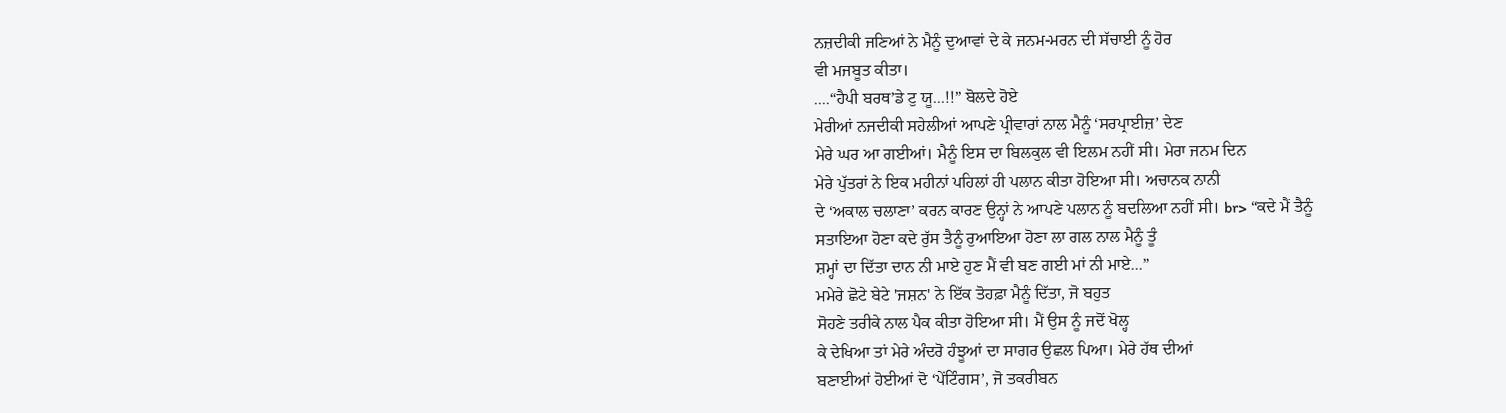ਨਜ਼ਦੀਕੀ ਜਣਿਆਂ ਨੇ ਮੈਨੂੰ ਦੁਆਵਾਂ ਦੇ ਕੇ ਜਨਮ-ਮਰਨ ਦੀ ਸੱਚਾਈ ਨੂੰ ਹੋਰ
ਵੀ ਮਜਬੂਤ ਕੀਤਾ।
....“ਹੈਪੀ ਬਰਥ’ਡੇ ਟੁ ਯੂ...!!” ਬੋਲਦੇ ਹੋਏ
ਮੇਰੀਆਂ ਨਜਦੀਕੀ ਸਹੇਲੀਆਂ ਆਪਣੇ ਪ੍ਰੀਵਾਰਾਂ ਨਾਲ ਮੈਨੂੰ ‘ਸਰਪ੍ਰਾਈਜ਼’ ਦੇਣ
ਮੇਰੇ ਘਰ ਆ ਗਈਆਂ। ਮੈਨੂੰ ਇਸ ਦਾ ਬਿਲਕੁਲ ਵੀ ਇਲਮ ਨਹੀਂ ਸੀ। ਮੇਰਾ ਜਨਮ ਦਿਨ
ਮੇਰੇ ਪੁੱਤਰਾਂ ਨੇ ਇਕ ਮਹੀਨਾਂ ਪਹਿਲਾਂ ਹੀ ਪਲਾਨ ਕੀਤਾ ਹੋਇਆ ਸੀ। ਅਚਾਨਕ ਨਾਨੀ
ਦੇ ‘ਅਕਾਲ ਚਲਾਣਾ’ ਕਰਨ ਕਾਰਣ ਉਨ੍ਹਾਂ ਨੇ ਆਪਣੇ ਪਲਾਨ ਨੂੰ ਬਦਲਿਆ ਨਹੀਂ ਸੀ। br> “ਕਦੇ ਮੈਂ ਤੈਨੂੰ
ਸਤਾਇਆ ਹੋਣਾ ਕਦੇ ਰੁੱਸ ਤੈਨੂੰ ਰੁਆਇਆ ਹੋਣਾ ਲਾ ਗਲ ਨਾਲ ਮੈਨੂੰ ਤੂੰ
ਸ਼ਮ੍ਹਾਂ ਦਾ ਦਿੱਤਾ ਦਾਨ ਨੀ ਮਾਏ ਹੁਣ ਮੈਂ ਵੀ ਬਣ ਗਈ ਮਾਂ ਨੀ ਮਾਏ...”
ਮਮੇਰੇ ਛੋਟੇ ਬੇਟੇ 'ਜਸ਼ਨ' ਨੇ ਇੱਕ ਤੋਹਫ਼ਾ ਮੈਨੂੰ ਦਿੱਤਾ, ਜੋ ਬਹੁਤ
ਸੋਹਣੇ ਤਰੀਕੇ ਨਾਲ ਪੈਕ ਕੀਤਾ ਹੋਇਆ ਸੀ। ਮੈਂ ਉਸ ਨੂੰ ਜਦੋਂ ਖੋਲ੍ਹ
ਕੇ ਦੇਖਿਆ ਤਾਂ ਮੇਰੇ ਅੰਦਰੋ ਹੰਝੂਆਂ ਦਾ ਸਾਗਰ ਉਛਲ ਪਿਆ। ਮੇਰੇ ਹੱਥ ਦੀਆਂ
ਬਣਾਈਆਂ ਹੋਈਆਂ ਦੋ ‘ਪੇਂਟਿੰਗਸ’, ਜੋ ਤਕਰੀਬਨ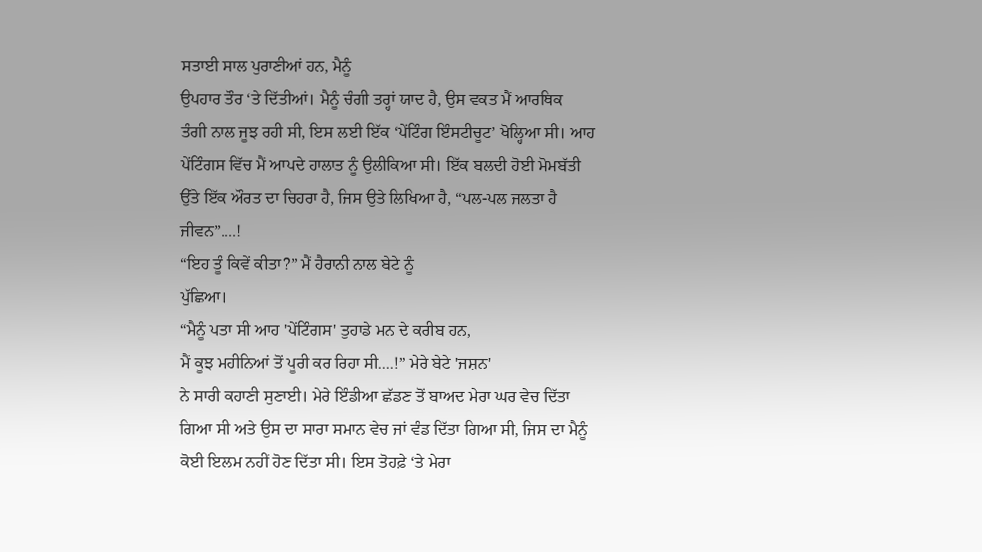ਸਤਾਈ ਸਾਲ ਪੁਰਾਣੀਆਂ ਹਨ, ਮੈਨੂੰ
ਉਪਹਾਰ ਤੌਰ ‘ਤੇ ਦਿੱਤੀਆਂ। ਮੈਨੂੰ ਚੰਗੀ ਤਰ੍ਹਾਂ ਯਾਦ ਹੈ, ਉਸ ਵਕਤ ਮੈਂ ਆਰਥਿਕ
ਤੰਗੀ ਨਾਲ ਜੂਝ ਰਹੀ ਸੀ, ਇਸ ਲਈ ਇੱਕ ‘ਪੇਂਟਿੰਗ ਇੰਸਟੀਚੂਟ’ ਖੋਲ੍ਹਿਆ ਸੀ। ਆਹ
ਪੇਂਟਿੰਗਸ ਵਿੱਚ ਮੈਂ ਆਪਦੇ ਹਾਲਾਤ ਨੂੰ ਉਲੀਕਿਆ ਸੀ। ਇੱਕ ਬਲਦੀ ਹੋਈ ਮੋਮਬੱਤੀ
ਉੱਤੇ ਇੱਕ ਔਰਤ ਦਾ ਚਿਹਰਾ ਹੈ, ਜਿਸ ਉਤੇ ਲਿਖਿਆ ਹੈ, “ਪਲ-ਪਲ ਜਲਤਾ ਹੈ
ਜੀਵਨ”....!
“ਇਹ ਤੂੰ ਕਿਵੇਂ ਕੀਤਾ?” ਮੈਂ ਹੈਰਾਨੀ ਨਾਲ ਬੇਟੇ ਨੂੰ
ਪੁੱਛਿਆ।
“ਮੈਨੂੰ ਪਤਾ ਸੀ ਆਹ 'ਪੇਂਟਿੰਗਸ' ਤੁਹਾਡੇ ਮਨ ਦੇ ਕਰੀਬ ਹਨ,
ਮੈਂ ਕੂਝ ਮਹੀਨਿਆਂ ਤੋਂ ਪੂਰੀ ਕਰ ਰਿਹਾ ਸੀ....!” ਮੇਰੇ ਬੇਟੇ 'ਜਸ਼ਨ'
ਨੇ ਸਾਰੀ ਕਹਾਣੀ ਸੁਣਾਈ। ਮੇਰੇ ਇੰਡੀਆ ਛੱਡਣ ਤੋਂ ਬਾਅਦ ਮੇਰਾ ਘਰ ਵੇਚ ਦਿੱਤਾ
ਗਿਆ ਸੀ ਅਤੇ ਉਸ ਦਾ ਸਾਰਾ ਸਮਾਨ ਵੇਚ ਜਾਂ ਵੰਡ ਦਿੱਤਾ ਗਿਆ ਸੀ, ਜਿਸ ਦਾ ਮੈਨੂੰ
ਕੋਈ ਇਲਮ ਨਹੀਂ ਹੋਣ ਦਿੱਤਾ ਸੀ। ਇਸ ਤੋਹਫ਼ੇ ‘ਤੇ ਮੇਰਾ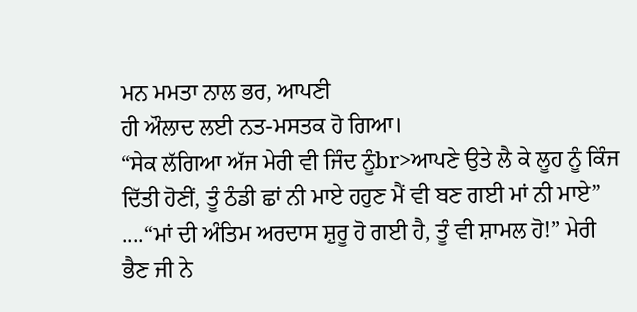ਮਨ ਮਮਤਾ ਨਾਲ ਭਰ, ਆਪਣੀ
ਹੀ ਔਲਾਦ ਲਈ ਨਤ-ਮਸਤਕ ਹੋ ਗਿਆ।
“ਸੇਕ ਲੱਗਿਆ ਅੱਜ ਮੇਰੀ ਵੀ ਜਿੰਦ ਨੂੰbr>ਆਪਣੇ ਉਤੇ ਲੈ ਕੇ ਲੂਹ ਨੂੰ ਕਿੰਜ
ਦਿੱਤੀ ਹੋਣੀਂ, ਤੂੰ ਠੰਡੀ ਛਾਂ ਨੀ ਮਾਏ ਹਹੁਣ ਮੈਂ ਵੀ ਬਣ ਗਈ ਮਾਂ ਨੀ ਮਾਏ”
....“ਮਾਂ ਦੀ ਅੰਤਿਮ ਅਰਦਾਸ ਸ਼ੁਰੂ ਹੋ ਗਈ ਹੈ, ਤੂੰ ਵੀ ਸ਼ਾਮਲ ਹੋ!” ਮੇਰੀ
ਭੈਣ ਜੀ ਨੇ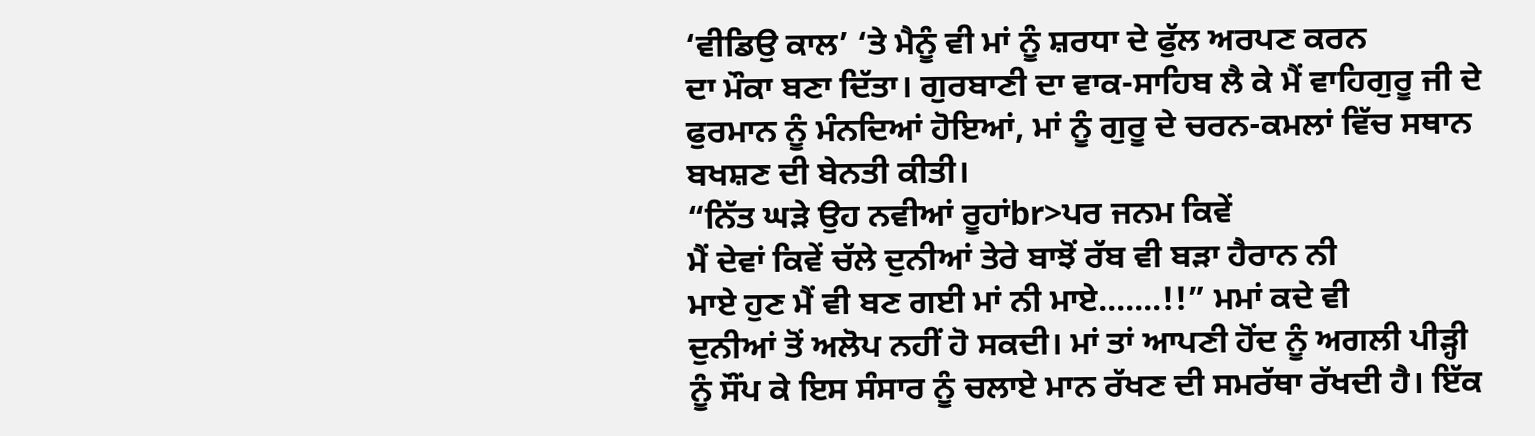‘ਵੀਡਿਉ ਕਾਲ’ ‘ਤੇ ਮੈਨੂੰ ਵੀ ਮਾਂ ਨੂੰ ਸ਼ਰਧਾ ਦੇ ਫੁੱਲ ਅਰਪਣ ਕਰਨ
ਦਾ ਮੌਕਾ ਬਣਾ ਦਿੱਤਾ। ਗੁਰਬਾਣੀ ਦਾ ਵਾਕ-ਸਾਹਿਬ ਲੈ ਕੇ ਮੈਂ ਵਾਹਿਗੁਰੂ ਜੀ ਦੇ
ਫੁਰਮਾਨ ਨੂੰ ਮੰਨਦਿਆਂ ਹੋਇਆਂ, ਮਾਂ ਨੂੰ ਗੁਰੂ ਦੇ ਚਰਨ-ਕਮਲਾਂ ਵਿੱਚ ਸਥਾਨ
ਬਖਸ਼ਣ ਦੀ ਬੇਨਤੀ ਕੀਤੀ।
“ਨਿੱਤ ਘੜੇ ਉਹ ਨਵੀਆਂ ਰੂਹਾਂbr>ਪਰ ਜਨਮ ਕਿਵੇਂ
ਮੈਂ ਦੇਵਾਂ ਕਿਵੇਂ ਚੱਲੇ ਦੁਨੀਆਂ ਤੇਰੇ ਬਾਝੋਂ ਰੱਬ ਵੀ ਬੜਾ ਹੈਰਾਨ ਨੀ
ਮਾਏ ਹੁਣ ਮੈਂ ਵੀ ਬਣ ਗਈ ਮਾਂ ਨੀ ਮਾਏ.......!!” ਮਮਾਂ ਕਦੇ ਵੀ
ਦੁਨੀਆਂ ਤੋਂ ਅਲੋਪ ਨਹੀਂ ਹੋ ਸਕਦੀ। ਮਾਂ ਤਾਂ ਆਪਣੀ ਹੋਂਦ ਨੂੰ ਅਗਲੀ ਪੀੜ੍ਹੀ
ਨੂੰ ਸੌਂਪ ਕੇ ਇਸ ਸੰਸਾਰ ਨੂੰ ਚਲਾਏ ਮਾਨ ਰੱਖਣ ਦੀ ਸਮਰੱਥਾ ਰੱਖਦੀ ਹੈ। ਇੱਕ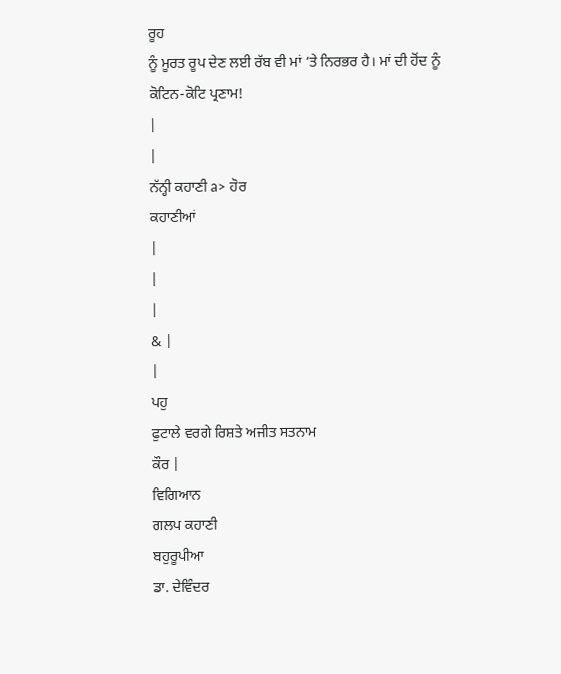ਰੂਹ
ਨੂੰ ਮੂਰਤ ਰੂਪ ਦੇਣ ਲਈ ਰੱਬ ਵੀ ਮਾਂ ‘ਤੇ ਨਿਰਭਰ ਹੈ। ਮਾਂ ਦੀ ਹੋਂਦ ਨੂੰ
ਕੋਟਿਨ-ਕੋਟਿ ਪ੍ਰਣਾਮ!
|
|
ਨੱਨ੍ਹੀ ਕਹਾਣੀ a> ਹੋਰ
ਕਹਾਣੀਆਂ
|
|
|
& |
|
ਪਹੁ
ਫੁਟਾਲੇ ਵਰਗੇ ਰਿਸ਼ਤੇ ਅਜੀਤ ਸਤਨਾਮ
ਕੌਰ |
ਵਿਗਿਆਨ
ਗਲਪ ਕਹਾਣੀ
ਬਹੁਰੂਪੀਆ
ਡਾ. ਦੇਵਿੰਦਰ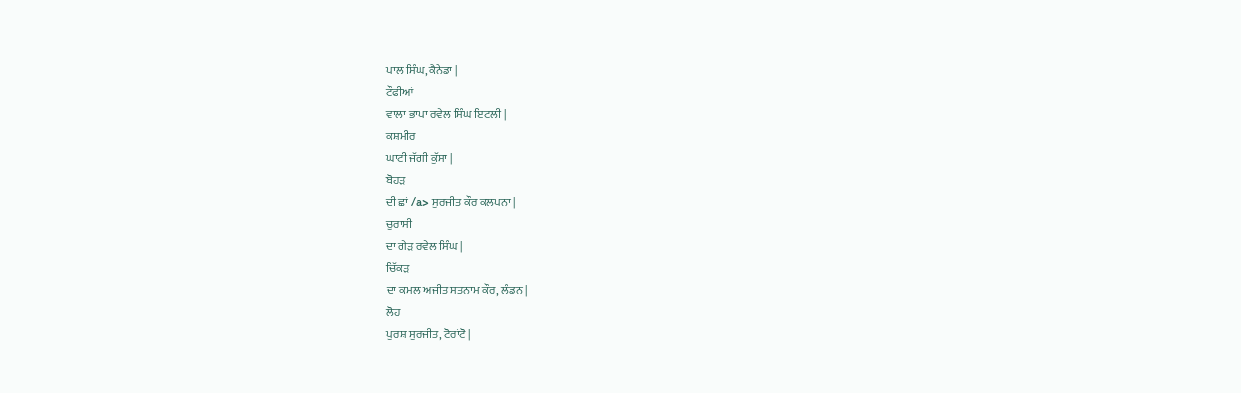ਪਾਲ ਸਿੰਘ, ਕੈਨੇਡਾ |
ਟੌਫੀਆਂ
ਵਾਲਾ ਭਾਪਾ ਰਵੇਲ ਸਿੰਘ ਇਟਲੀ |
ਕਸ਼ਮੀਰ
ਘਾਟੀ ਜੱਗੀ ਕੁੱਸਾ |
ਬੋਹੜ
ਦੀ ਛਾਂ /a> ਸੁਰਜੀਤ ਕੌਰ ਕਲਪਨਾ |
ਚੁਰਾਸੀ
ਦਾ ਗੇੜ ਰਵੇਲ ਸਿੰਘ |
ਚਿੱਕੜ
ਦਾ ਕਮਲ ਅਜੀਤ ਸਤਨਾਮ ਕੌਰ, ਲੰਡਨ |
ਲੋਹ
ਪੁਰਸ਼ ਸੁਰਜੀਤ, ਟੋਰਾਂਟੋ |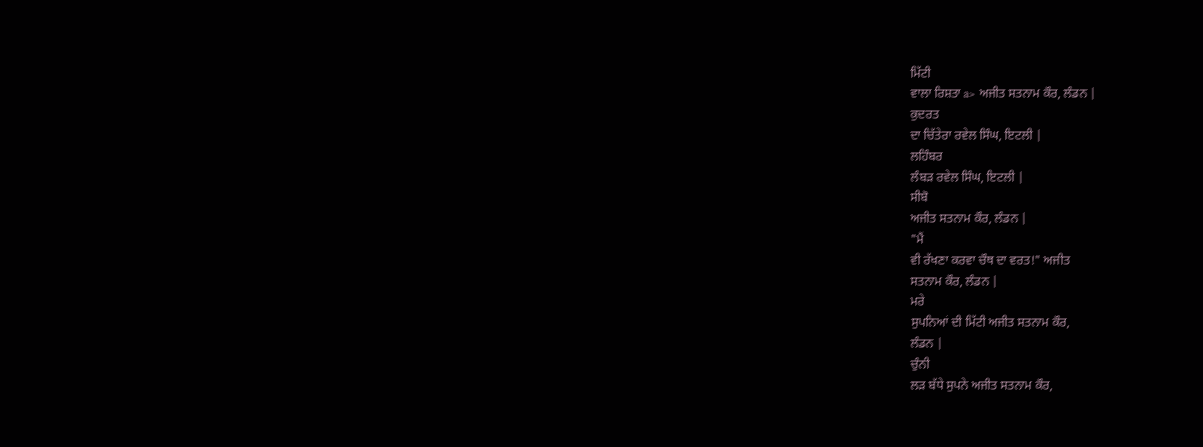ਮਿੱਟੀ
ਵਾਲਾ ਰਿਸ਼ਤਾ a> ਅਜੀਤ ਸਤਨਾਮ ਕੌਰ, ਲੰਡਨ |
ਕੁਦਰਤ
ਦਾ ਚਿੱਤੇਰਾ ਰਵੇਲ ਸਿੰਘ, ਇਟਲੀ |
ਲਹਿੰਬਰ
ਲੰਬੜ ਰਵੇਲ ਸਿੰਘ, ਇਟਲੀ |
ਸੀਬੋ
ਅਜੀਤ ਸਤਨਾਮ ਕੌਰ, ਲੰਡਨ |
"ਮੈਂ
ਵੀ ਰੱਖਣਾ ਕਰਵਾ ਚੌਥ ਦਾ ਵਰਤ!" ਅਜੀਤ
ਸਤਨਾਮ ਕੌਰ, ਲੰਡਨ |
ਮਰੇ
ਸੁਪਨਿਆਂ ਦੀ ਮਿੱਟੀ ਅਜੀਤ ਸਤਨਾਮ ਕੌਰ,
ਲੰਡਨ |
ਚੁੰਨੀ
ਲੜ ਬੱਧੇ ਸੁਪਨੇ ਅਜੀਤ ਸਤਨਾਮ ਕੌਰ,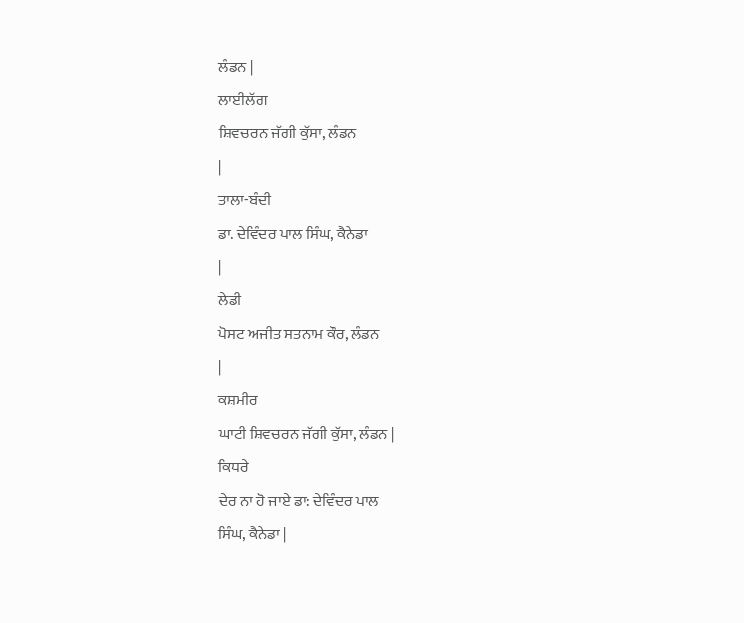ਲੰਡਨ |
ਲਾਈਲੱਗ
ਸ਼ਿਵਚਰਨ ਜੱਗੀ ਕੁੱਸਾ, ਲੰਡਨ
|
ਤਾਲਾ-ਬੰਦੀ
ਡਾ. ਦੇਵਿੰਦਰ ਪਾਲ ਸਿੰਘ, ਕੈਨੇਡਾ
|
ਲੇਡੀ
ਪੋਸਟ ਅਜੀਤ ਸਤਨਾਮ ਕੌਰ, ਲੰਡਨ
|
ਕਸ਼ਮੀਰ
ਘਾਟੀ ਸ਼ਿਵਚਰਨ ਜੱਗੀ ਕੁੱਸਾ, ਲੰਡਨ |
ਕਿਧਰੇ
ਦੇਰ ਨਾ ਹੋ ਜਾਏ ਡਾ: ਦੇਵਿੰਦਰ ਪਾਲ
ਸਿੰਘ, ਕੈਨੇਡਾ |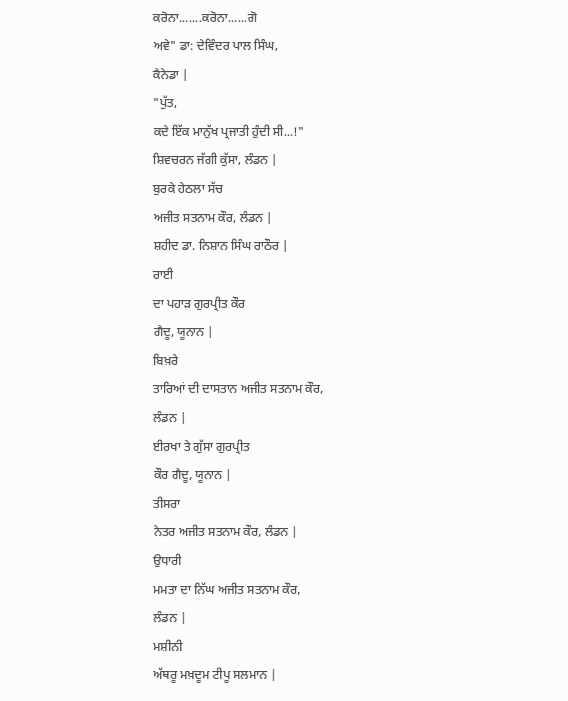ਕਰੋਨਾ.......ਕਰੋਨਾ......ਗੋ
ਅਵੇ" ਡਾ: ਦੇਵਿੰਦਰ ਪਾਲ ਸਿੰਘ,
ਕੈਨੇਡਾ |
"ਪੁੱਤ,
ਕਦੇ ਇੱਕ ਮਾਨੁੱਖ ਪ੍ਰਜਾਤੀ ਹੁੰਦੀ ਸੀ...!"
ਸ਼ਿਵਚਰਨ ਜੱਗੀ ਕੁੱਸਾ, ਲੰਡਨ |
ਬੁਰਕੇ ਹੇਠਲਾ ਸੱਚ
ਅਜੀਤ ਸਤਨਾਮ ਕੌਰ, ਲੰਡਨ |
ਸ਼ਹੀਦ ਡਾ. ਨਿਸ਼ਾਨ ਸਿੰਘ ਰਾਠੌਰ |
ਰਾਈ
ਦਾ ਪਹਾੜ ਗੁਰਪ੍ਰੀਤ ਕੌਰ
ਗੈਦੂ, ਯੂਨਾਨ |
ਬਿਖ਼ਰੇ
ਤਾਰਿਆਂ ਦੀ ਦਾਸਤਾਨ ਅਜੀਤ ਸਤਨਾਮ ਕੌਰ,
ਲੰਡਨ |
ਈਰਖਾ ਤੇ ਗੁੱਸਾ ਗੁਰਪ੍ਰੀਤ
ਕੌਰ ਗੈਦੂ, ਯੂਨਾਨ |
ਤੀਸਰਾ
ਨੇਤਰ ਅਜੀਤ ਸਤਨਾਮ ਕੌਰ, ਲੰਡਨ |
ਉਧਾਰੀ
ਮਮਤਾ ਦਾ ਨਿੱਘ ਅਜੀਤ ਸਤਨਾਮ ਕੌਰ,
ਲੰਡਨ |
ਮਸ਼ੀਨੀ
ਅੱਥਰੂ ਮਖ਼ਦੂਮ ਟੀਪੂ ਸਲਮਾਨ |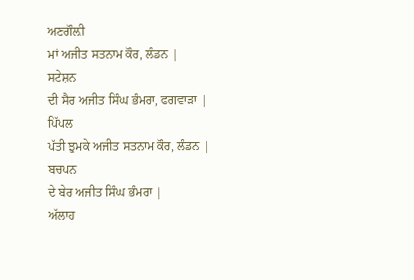ਅਣਗੌਲ਼ੀ
ਮਾਂ ਅਜੀਤ ਸਤਨਾਮ ਕੌਰ, ਲੰਡਨ |
ਸਟੇਸ਼ਨ
ਦੀ ਸੈਰ ਅਜੀਤ ਸਿੰਘ ਭੰਮਰਾ, ਫਗਵਾੜਾ |
ਪਿੱਪਲ
ਪੱਤੀ ਝੁਮਕੇ ਅਜੀਤ ਸਤਨਾਮ ਕੌਰ, ਲੰਡਨ |
ਬਚਪਨ
ਦੇ ਬੇਰ ਅਜੀਤ ਸਿੰਘ ਭੰਮਰਾ |
ਅੱਲਾਹ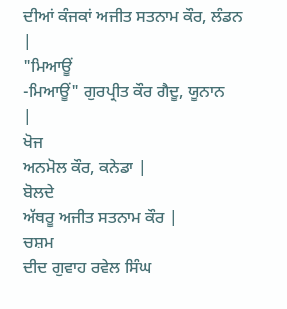ਦੀਆਂ ਕੰਜਕਾਂ ਅਜੀਤ ਸਤਨਾਮ ਕੌਰ, ਲੰਡਨ |
"ਮਿਆਊਂ
-ਮਿਆਊਂ" ਗੁਰਪ੍ਰੀਤ ਕੌਰ ਗੈਦੂ, ਯੂਨਾਨ
|
ਖੋਜ
ਅਨਮੋਲ ਕੌਰ, ਕਨੇਡਾ |
ਬੋਲਦੇ
ਅੱਥਰੂ ਅਜੀਤ ਸਤਨਾਮ ਕੌਰ |
ਚਸ਼ਮ
ਦੀਦ ਗੁਵਾਹ ਰਵੇਲ ਸਿੰਘ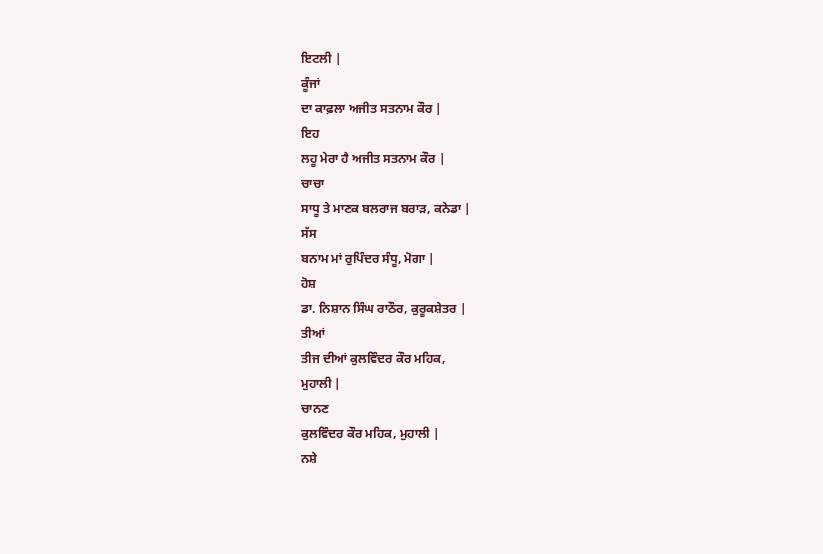ਇਟਲੀ |
ਕੂੰਜਾਂ
ਦਾ ਕਾਫ਼ਲਾ ਅਜੀਤ ਸਤਨਾਮ ਕੌਰ |
ਇਹ
ਲਹੂ ਮੇਰਾ ਹੈ ਅਜੀਤ ਸਤਨਾਮ ਕੌਰ |
ਚਾਚਾ
ਸਾਧੂ ਤੇ ਮਾਣਕ ਬਲਰਾਜ ਬਰਾੜ, ਕਨੇਡਾ |
ਸੱਸ
ਬਨਾਮ ਮਾਂ ਰੁਪਿੰਦਰ ਸੰਧੂ, ਮੋਗਾ |
ਹੋਸ਼
ਡਾ. ਨਿਸ਼ਾਨ ਸਿੰਘ ਰਾਠੌਰ, ਕੁਰੂਕਸ਼ੇਤਰ |
ਤੀਆਂ
ਤੀਜ ਦੀਆਂ ਕੁਲਵਿੰਦਰ ਕੌਰ ਮਹਿਕ,
ਮੁਹਾਲੀ |
ਚਾਨਣ
ਕੁਲਵਿੰਦਰ ਕੌਰ ਮਹਿਕ, ਮੁਹਾਲੀ |
ਨਸ਼ੇ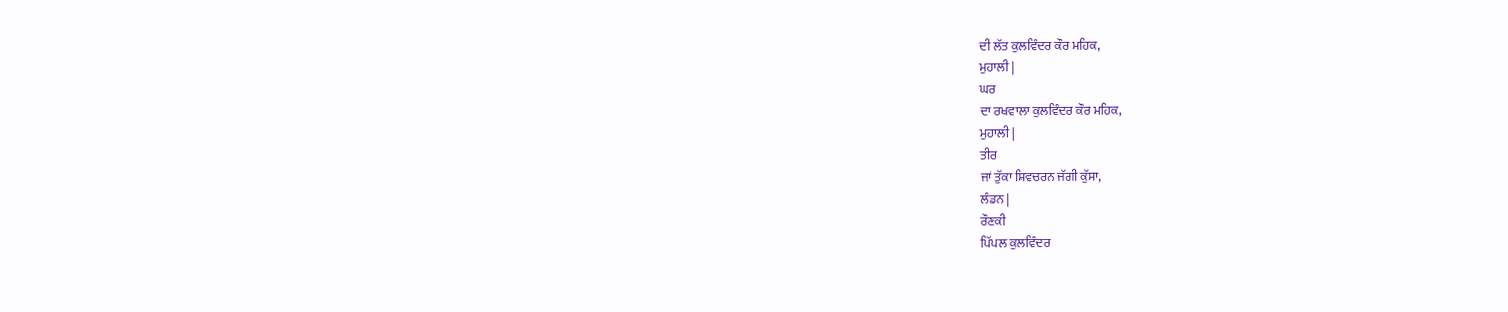ਦੀ ਲੱਤ ਕੁਲਵਿੰਦਰ ਕੌਰ ਮਹਿਕ,
ਮੁਹਾਲੀ |
ਘਰ
ਦਾ ਰਖਵਾਲਾ ਕੁਲਵਿੰਦਰ ਕੌਰ ਮਹਿਕ,
ਮੁਹਾਲੀ |
ਤੀਰ
ਜਾਂ ਤੁੱਕਾ ਸ਼ਿਵਚਰਨ ਜੱਗੀ ਕੁੱਸਾ,
ਲੰਡਨ |
ਰੌਣਕੀ
ਪਿੱਪਲ ਕੁਲਵਿੰਦਰ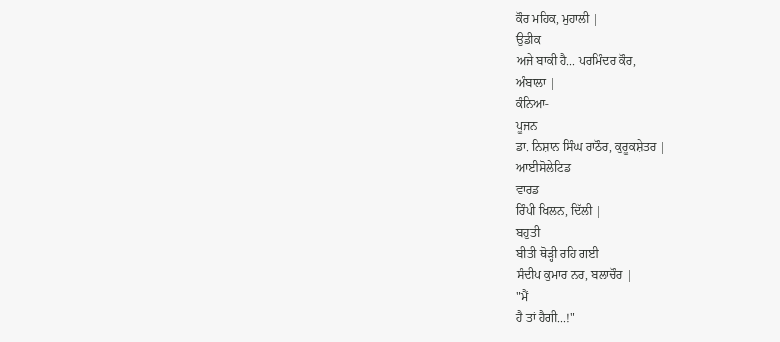ਕੌਰ ਮਹਿਕ, ਮੁਹਾਲੀ |
ਉਡੀਕ
ਅਜੇ ਬਾਕੀ ਹੈ... ਪਰਮਿੰਦਰ ਕੌਰ,
ਅੰਬਾਲਾ |
ਕੰਨਿਆ-
ਪੂਜਨ
ਡਾ. ਨਿਸ਼ਾਨ ਸਿੰਘ ਰਾਠੌਰ, ਕੁਰੂਕਸ਼ੇਤਰ |
ਆਈਸੋਲੇਟਿਡ
ਵਾਰਡ
ਰਿੰਪੀ ਖਿਲਨ, ਦਿੱਲੀ |
ਬਹੁਤੀ
ਬੀਤੀ ਥੋੜ੍ਹੀ ਰਹਿ ਗਈ
ਸੰਦੀਪ ਕੁਮਾਰ ਨਰ, ਬਲਾਚੌਰ |
"ਮੈਂ
ਹੈ ਤਾਂ ਹੈਗੀ...!"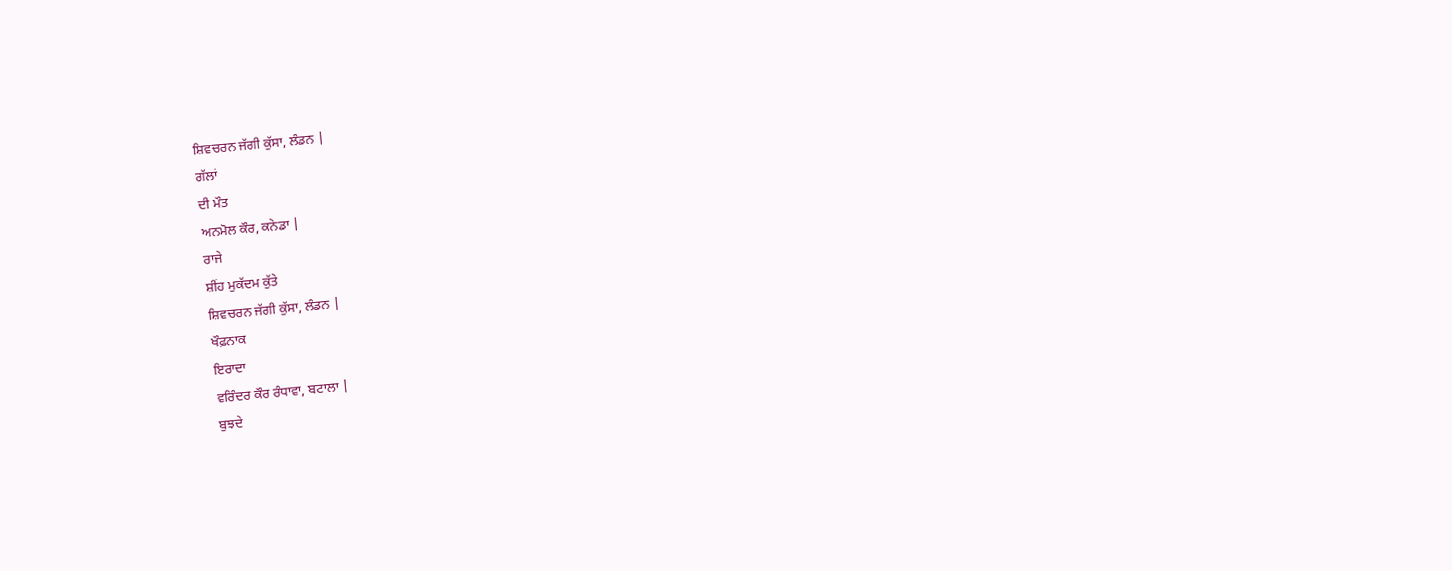ਸ਼ਿਵਚਰਨ ਜੱਗੀ ਕੁੱਸਾ, ਲੰਡਨ |
ਗੱਲਾਂ
ਦੀ ਮੌਤ
ਅਨਮੋਲ ਕੌਰ, ਕਨੇਡਾ |
ਰਾਜੇ
ਸ਼ੀਂਹ ਮੁਕੱਦਮ ਕੁੱਤੇ
ਸ਼ਿਵਚਰਨ ਜੱਗੀ ਕੁੱਸਾ, ਲੰਡਨ |
ਖੌਫ਼ਨਾਕ
ਇਰਾਦਾ
ਵਰਿੰਦਰ ਕੌਰ ਰੰਧਾਵਾ, ਬਟਾਲਾ |
ਬੁਝਦੇ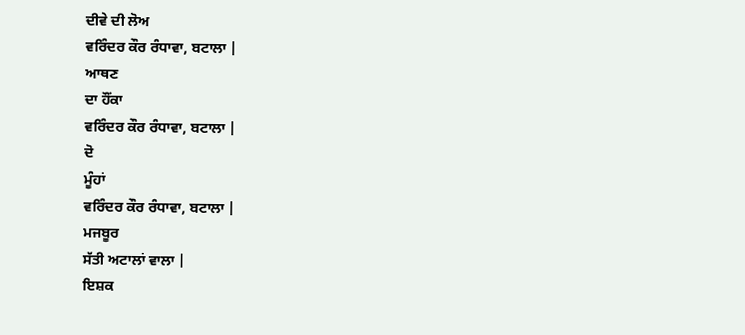ਦੀਵੇ ਦੀ ਲੋਅ
ਵਰਿੰਦਰ ਕੌਰ ਰੰਧਾਵਾ, ਬਟਾਲਾ |
ਆਥਣ
ਦਾ ਹੌਂਕਾ
ਵਰਿੰਦਰ ਕੌਰ ਰੰਧਾਵਾ, ਬਟਾਲਾ |
ਦੋ
ਮੂੰਹਾਂ
ਵਰਿੰਦਰ ਕੌਰ ਰੰਧਾਵਾ, ਬਟਾਲਾ |
ਮਜਬੂਰ
ਸੱਤੀ ਅਟਾਲਾਂ ਵਾਲਾ |
ਇਸ਼ਕ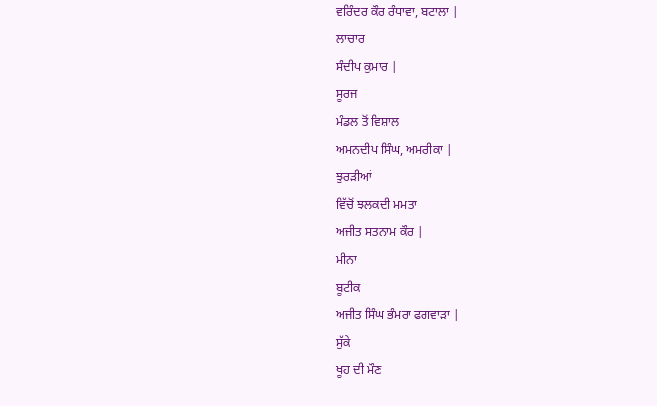ਵਰਿੰਦਰ ਕੌਰ ਰੰਧਾਵਾ, ਬਟਾਲਾ |
ਲਾਚਾਰ
ਸੰਦੀਪ ਕੁਮਾਰ |
ਸੂਰਜ
ਮੰਡਲ ਤੋਂ ਵਿਸ਼ਾਲ
ਅਮਨਦੀਪ ਸਿੰਘ, ਅਮਰੀਕਾ |
ਝੁਰੜੀਆਂ
ਵਿੱਚੋਂ ਝਲਕਦੀ ਮਮਤਾ
ਅਜੀਤ ਸਤਨਾਮ ਕੌਰ |
ਮੀਨਾ
ਬੂਟੀਕ
ਅਜੀਤ ਸਿੰਘ ਭੰਮਰਾ ਫਗਵਾੜਾ |
ਸੁੱਕੇ
ਖੂਹ ਦੀ ਮੌਣ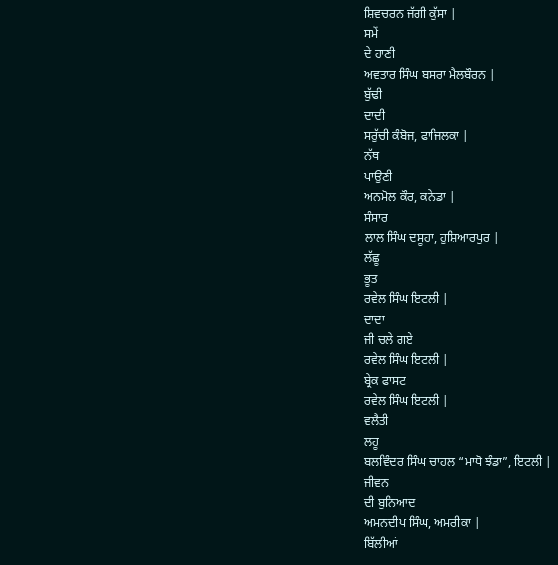ਸ਼ਿਵਚਰਨ ਜੱਗੀ ਕੁੱਸਾ |
ਸਮੇਂ
ਦੇ ਹਾਣੀ
ਅਵਤਾਰ ਸਿੰਘ ਬਸਰਾ ਮੈਲਬੌਰਨ |
ਬੁੱਢੀ
ਦਾਦੀ
ਸਰੁੱਚੀ ਕੰਬੋਜ, ਫਾਜਿਲਕਾ |
ਨੱਥ
ਪਾਉਣੀ
ਅਨਮੋਲ ਕੌਰ, ਕਨੇਡਾ |
ਸੰਸਾਰ
ਲਾਲ ਸਿੰਘ ਦਸੂਹਾ, ਹੁਸ਼ਿਆਰਪੁਰ |
ਲੱਛੂ
ਭੂਤ
ਰਵੇਲ ਸਿੰਘ ਇਟਲੀ |
ਦਾਦਾ
ਜੀ ਚਲੇ ਗਏ
ਰਵੇਲ ਸਿੰਘ ਇਟਲੀ |
ਬ੍ਰੇਕ ਫਾਸਟ
ਰਵੇਲ ਸਿੰਘ ਇਟਲੀ |
ਵਲੈਤੀ
ਲਹੂ
ਬਲਵਿੰਦਰ ਸਿੰਘ ਚਾਹਲ “ਮਾਧੋ ਝੰਡਾ”, ਇਟਲੀ |
ਜੀਵਨ
ਦੀ ਬੁਨਿਆਦ
ਅਮਨਦੀਪ ਸਿੰਘ, ਅਮਰੀਕਾ |
ਬਿੱਲੀਆਂ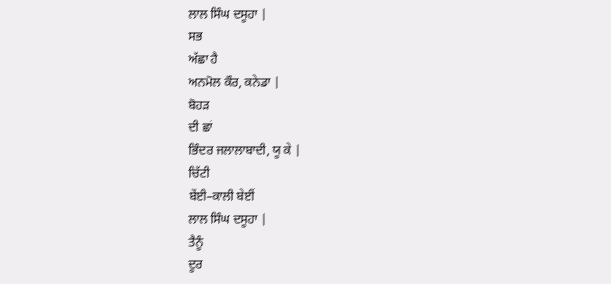ਲਾਲ ਸਿੰਘ ਦਸੂਹਾ |
ਸਭ
ਅੱਛਾ ਹੈ
ਅਨਮੋਲ ਕੌਰ, ਕਨੇਡਾ |
ਬੋਹੜ
ਦੀ ਛਾਂ
ਭਿੰਦਰ ਜਲਾਲਾਬਾਦੀ, ਯੂ ਕੇ |
ਚਿੱਟੀ
ਬੇਂਈ–ਕਾਲੀ ਬੇਈਂ
ਲਾਲ ਸਿੰਘ ਦਸੂਹਾ |
ਤੈਨੂੰ
ਦੂਰ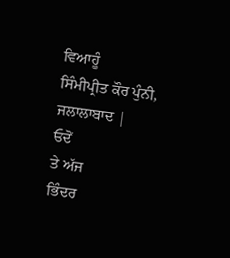ਵਿਆਹੂੰ
ਸਿੰਮੀਪ੍ਰੀਤ ਕੌਰ ਪੁੰਨੀ, ਜਲਾਲਾਬਾਦ |
ਓਦੋਂ
ਤੇ ਅੱਜ
ਭਿੰਦਰ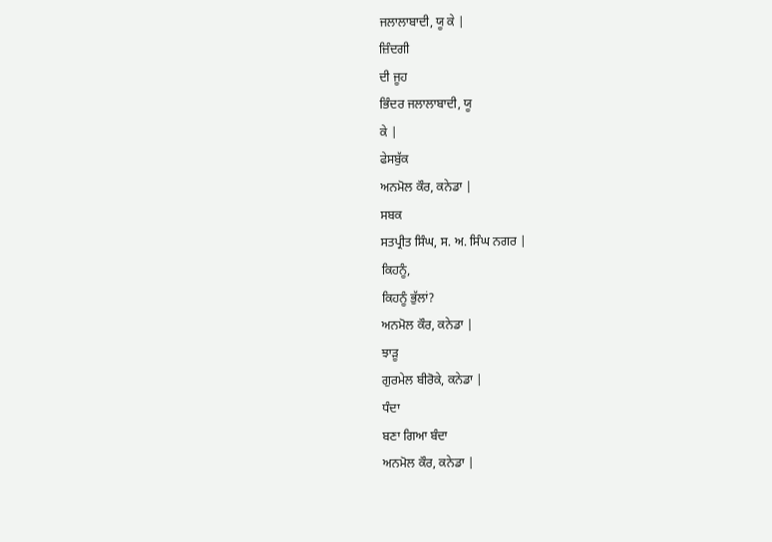ਜਲਾਲਾਬਾਦੀ, ਯੂ ਕੇ |
ਜ਼ਿੰਦਗੀ
ਦੀ ਜੂਹ
ਭਿੰਦਰ ਜਲਾਲਾਬਾਦੀ, ਯੂ
ਕੇ |
ਫੇਸਬੁੱਕ
ਅਨਮੋਲ ਕੌਰ, ਕਨੇਡਾ |
ਸਬਕ
ਸਤਪ੍ਰੀਤ ਸਿੰਘ, ਸ. ਅ. ਸਿੰਘ ਨਗਰ |
ਕਿਹਨੂੰ,
ਕਿਹਨੂੰ ਭੁੱਲਾਂ?
ਅਨਮੋਲ ਕੌਰ, ਕਨੇਡਾ |
ਝਾੜੂ
ਗੁਰਮੇਲ ਬੀਰੋਕੇ, ਕਨੇਡਾ |
ਧੰਦਾ
ਬਣਾ ਗਿਆ ਬੰਦਾ
ਅਨਮੋਲ ਕੌਰ, ਕਨੇਡਾ |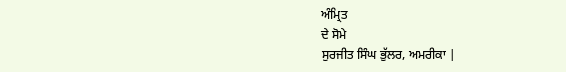ਅੰਮ੍ਰਿਤ
ਦੇ ਸੋਮੇ
ਸੁਰਜੀਤ ਸਿੰਘ ਭੁੱਲਰ, ਅਮਰੀਕਾ |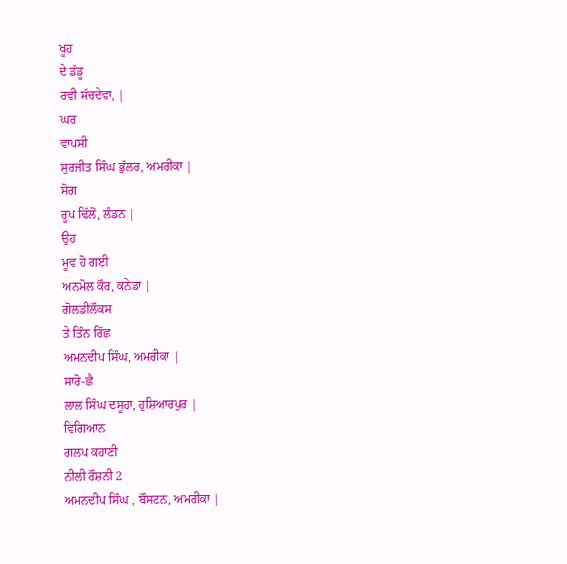ਖੂਹ
ਦੇ ਡੱਡੂ
ਰਵੀ ਸੱਚਦੇਵਾ, |
ਘਰ
ਵਾਪਸੀ
ਸੁਰਜੀਤ ਸਿੰਘ ਭੁੱਲਰ, ਅਮਰੀਕਾ |
ਸੋਗ
ਰੂਪ ਢਿੱਲੋਂ, ਲੰਡਨ |
ਉਹ
ਮੂਵ ਹੋ ਗਈ
ਅਨਮੋਲ ਕੌਰ, ਕਨੇਡਾ |
ਗੋਲਡੀਲੌਕਸ
ਤੇ ਤਿੰਨ ਰਿੱਛ
ਅਮਨਦੀਪ ਸਿੰਘ, ਅਮਰੀਕਾ |
ਸਾਰੋ-ਛੈ
ਲਾਲ ਸਿੰਘ ਦਸੂਹਾ, ਹੁਸ਼ਿਆਰਪੁਰ |
ਵਿਗਿਆਨ
ਗਲਪ ਕਹਾਣੀ
ਨੀਲੀ ਰੌਸ਼ਨੀ 2
ਅਮਨਦੀਪ ਸਿੰਘ , ਬੌਸਟਨ, ਅਮਰੀਕਾ |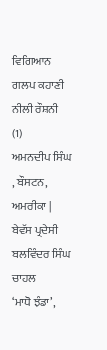ਵਿਗਿਆਨ
ਗਲਪ ਕਹਾਣੀ
ਨੀਲੀ ਰੌਸ਼ਨੀ
(1)
ਅਮਨਦੀਪ ਸਿੰਘ , ਬੌਸਟਨ, ਅਮਰੀਕਾ |
ਬੇਵੱਸ ਪ੍ਰਦੇਸੀ
ਬਲਵਿੰਦਰ ਸਿੰਘ ਚਾਹਲ
‘ਮਾਧੋ ਝੰਡਾ’,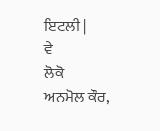ਇਟਲੀ |
ਵੇ
ਲੋਕੋ
ਅਨਮੋਲ ਕੌਰ,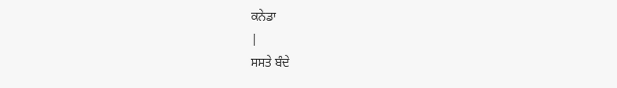ਕਨੇਡਾ
|
ਸਸਤੇ ਬੰਦੇ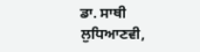ਡਾ. ਸਾਥੀ ਲੁਧਿਆਣਵੀ,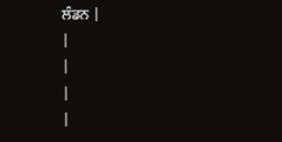ਲੰਡਨ |
|
|
|
|